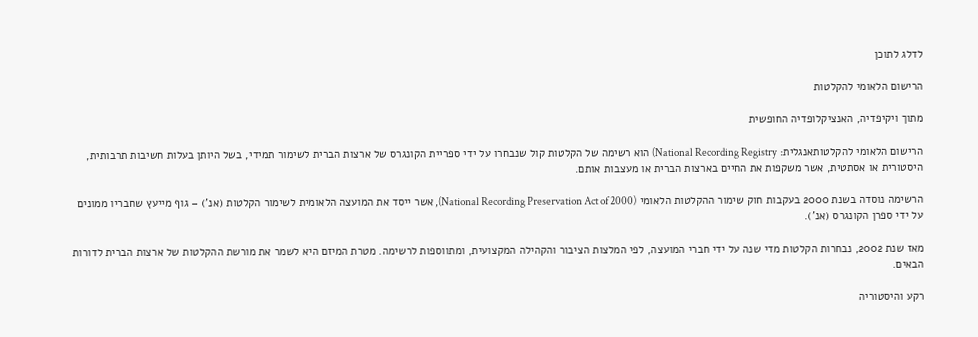לדלג לתוכן

הרישום הלאומי להקלטות

מתוך ויקיפדיה, האנציקלופדיה החופשית

הרישום הלאומי להקלטותאנגלית: National Recording Registry) הוא רשימה של הקלטות קול שנבחרו על ידי ספריית הקונגרס של ארצות הברית לשימור תמידי, בשל היותן בעלות חשיבות תרבותית, היסטורית או אסתטית, אשר משקפות את החיים בארצות הברית או מעצבות אותם.

הרשימה נוסדה בשנת 2000 בעקבות חוק שימור ההקלטות הלאומי (National Recording Preservation Act of 2000), אשר ייסד את המועצה הלאומית לשימור הקלטות (אנ') – גוף מייעץ שחבריו ממונים על ידי ספרן הקונגרס (אנ').

מאז שנת 2002, נבחרות הקלטות מדי שנה על ידי חברי המועצה, לפי המלצות הציבור והקהילה המקצועית, ומתווספות לרשימה. מטרת המיזם היא לשמר את מורשת ההקלטות של ארצות הברית לדורות הבאים.

רקע והיסטוריה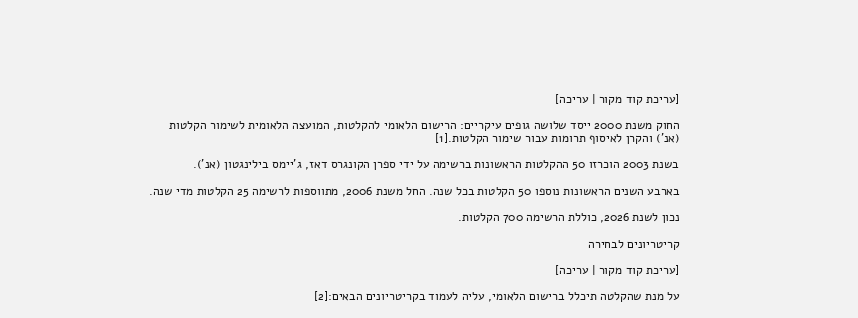[עריכת קוד מקור | עריכה]

החוק משנת 2000 ייסד שלושה גופים עיקריים: הרישום הלאומי להקלטות, המועצה הלאומית לשימור הקלטות (אנ') והקרן לאיסוף תרומות עבור שימור הקלטות.[1]

בשנת 2003 הוכרזו 50 ההקלטות הראשונות ברשימה על ידי ספרן הקונגרס דאז, ג'יימס בילינגטון (אנ').

בארבע השנים הראשונות נוספו 50 הקלטות בכל שנה. החל משנת 2006, מתווספות לרשימה 25 הקלטות מדי שנה.

נכון לשנת 2026, כוללת הרשימה 700 הקלטות.

קריטריונים לבחירה

[עריכת קוד מקור | עריכה]

על מנת שהקלטה תיכלל ברישום הלאומי, עליה לעמוד בקריטריונים הבאים:[2]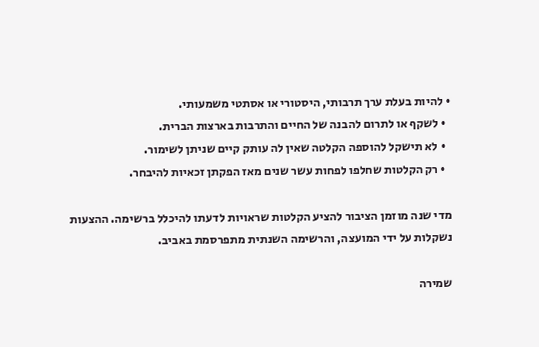• להיות בעלת ערך תרבותי, היסטורי או אסתטי משמעותי.
  • לשקף או לתרום להבנה של החיים והתרבות בארצות הברית.
  • לא תישקל להוספה הקלטה שאין לה עותק קיים שניתן לשימור.
  • רק הקלטות שחלפו לפחות עשר שנים מאז הפקתן זכאיות להיבחר.

מדי שנה מוזמן הציבור להציע הקלטות שראויות לדעתו להיכלל ברשימה. ההצעות נשקלות על ידי המועצה, והרשימה השנתית מתפרסמת באביב.

שמירה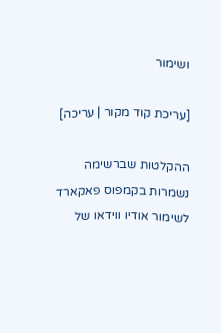ושימור

[עריכת קוד מקור | עריכה]

ההקלטות שברשימה נשמרות בקמפוס פאקארד לשימור אודיו ווידאו של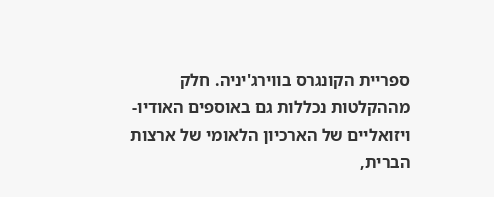ספריית הקונגרס בווירג'יניה. חלק מההקלטות נכללות גם באוספים האודיו-ויזואליים של הארכיון הלאומי של ארצות הברית,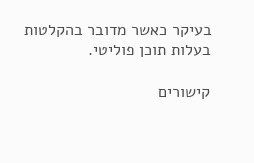בעיקר כאשר מדובר בהקלטות בעלות תוכן פוליטי.

קישורים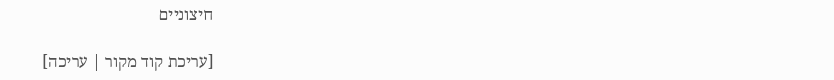חיצוניים

[עריכת קוד מקור | עריכה]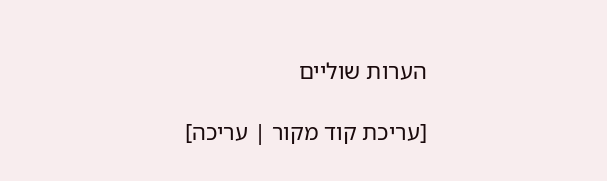הערות שוליים

[עריכת קוד מקור | עריכה]